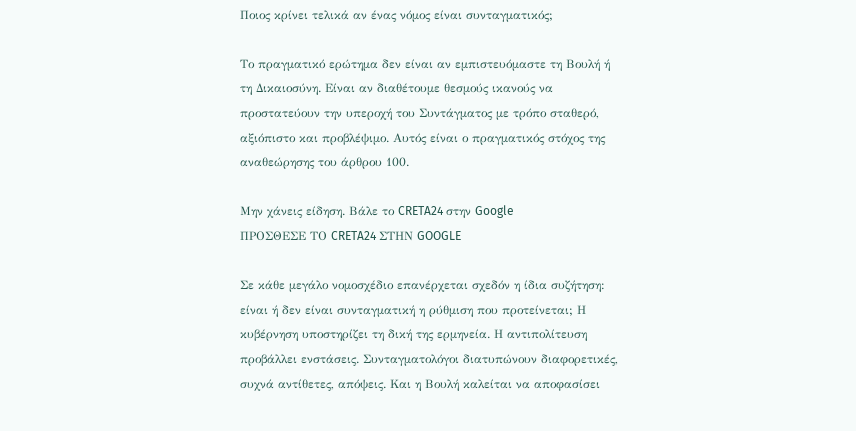Ποιος κρίνει τελικά αν ένας νόμος είναι συνταγματικός;

Το πραγματικό ερώτημα δεν είναι αν εμπιστευόμαστε τη Βουλή ή τη Δικαιοσύνη. Είναι αν διαθέτουμε θεσμούς ικανούς να προστατεύουν την υπεροχή του Συντάγματος με τρόπο σταθερό, αξιόπιστο και προβλέψιμο. Αυτός είναι ο πραγματικός στόχος της αναθεώρησης του άρθρου 100.

Μην χάνεις είδηση. Βάλε το CRETA24 στην Google
ΠΡΟΣΘΕΣΕ ΤΟ CRETA24 ΣΤΗΝ GOOGLE

Σε κάθε μεγάλο νομοσχέδιο επανέρχεται σχεδόν η ίδια συζήτηση: είναι ή δεν είναι συνταγματική η ρύθμιση που προτείνεται; Η κυβέρνηση υποστηρίζει τη δική της ερμηνεία. Η αντιπολίτευση προβάλλει ενστάσεις. Συνταγματολόγοι διατυπώνουν διαφορετικές, συχνά αντίθετες, απόψεις. Και η Βουλή καλείται να αποφασίσει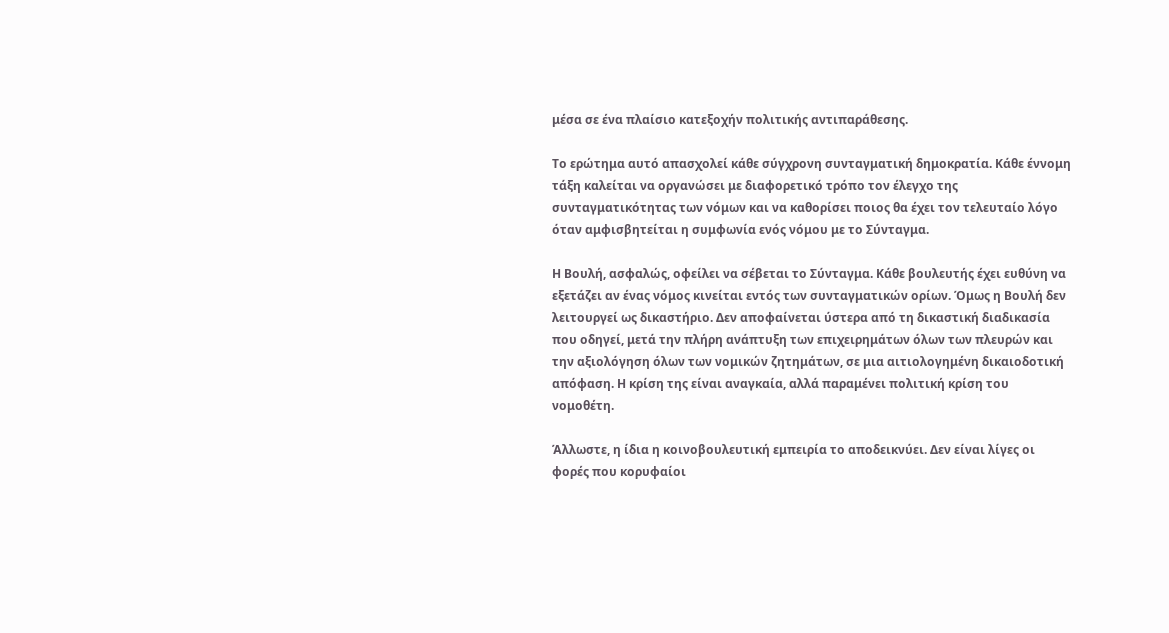μέσα σε ένα πλαίσιο κατεξοχήν πολιτικής αντιπαράθεσης.

Το ερώτημα αυτό απασχολεί κάθε σύγχρονη συνταγματική δημοκρατία. Κάθε έννομη τάξη καλείται να οργανώσει με διαφορετικό τρόπο τον έλεγχο της συνταγματικότητας των νόμων και να καθορίσει ποιος θα έχει τον τελευταίο λόγο όταν αμφισβητείται η συμφωνία ενός νόμου με το Σύνταγμα.

Η Βουλή, ασφαλώς, οφείλει να σέβεται το Σύνταγμα. Κάθε βουλευτής έχει ευθύνη να εξετάζει αν ένας νόμος κινείται εντός των συνταγματικών ορίων. Όμως η Βουλή δεν λειτουργεί ως δικαστήριο. Δεν αποφαίνεται ύστερα από τη δικαστική διαδικασία που οδηγεί, μετά την πλήρη ανάπτυξη των επιχειρημάτων όλων των πλευρών και την αξιολόγηση όλων των νομικών ζητημάτων, σε μια αιτιολογημένη δικαιοδοτική απόφαση. Η κρίση της είναι αναγκαία, αλλά παραμένει πολιτική κρίση του νομοθέτη.

Άλλωστε, η ίδια η κοινοβουλευτική εμπειρία το αποδεικνύει. Δεν είναι λίγες οι φορές που κορυφαίοι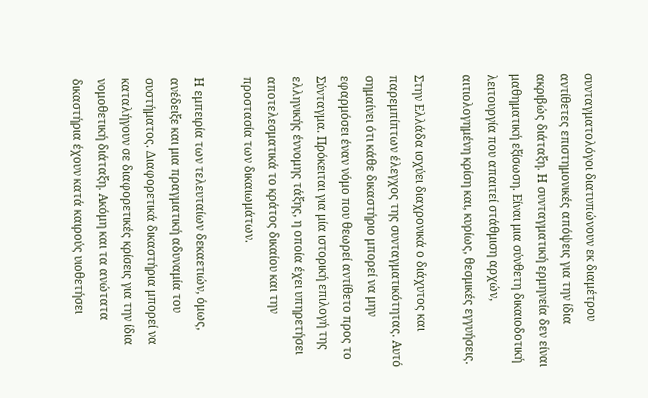συνταγματολόγοι διατυπώνουν εκ διαμέτρου αντίθετες επιστημονικές απόψεις για την ίδια ακριβώς διάταξη. Η συνταγματική ερμηνεία δεν είναι μαθηματική εξίσωση. Είναι μια σύνθετη δικαιοδοτική λειτουργία που απαιτεί στάθμιση αρχών, αιτιολογημένη κρίση και, κυρίως, θεσμικές εγγυήσεις.

Στην Ελλάδα ισχύει διαχρονικά ο διάχυτος και παρεμπίπτων έλεγχος της συνταγματικότητας. Αυτό σημαίνει ότι κάθε δικαστήριο μπορεί να μην εφαρμόσει έναν νόμο που θεωρεί αντίθετο προς το Σύνταγμα. Πρόκειται για μία ιστορική επιλογή της ελληνικής έννομης τάξης, η οποία έχει υπηρετήσει αποτελεσματικά το κράτος δικαίου και την προστασία των δικαιωμάτων.

Η εμπειρία των τελευταίων δεκαετιών, όμως, ανέδειξε και μια πραγματική αδυναμία του συστήματος. Διαφορετικά δικαστήρια μπορεί να καταλήγουν σε διαφορετικές κρίσεις για την ίδια νομοθετική διάταξη. Ακόμη και τα ανώτατα δικαστήρια έχουν κατά καιρούς υιοθετήσει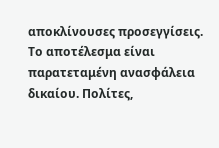αποκλίνουσες προσεγγίσεις. Το αποτέλεσμα είναι παρατεταμένη ανασφάλεια δικαίου. Πολίτες,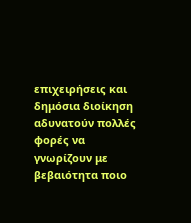επιχειρήσεις και δημόσια διοίκηση αδυνατούν πολλές φορές να γνωρίζουν με βεβαιότητα ποιο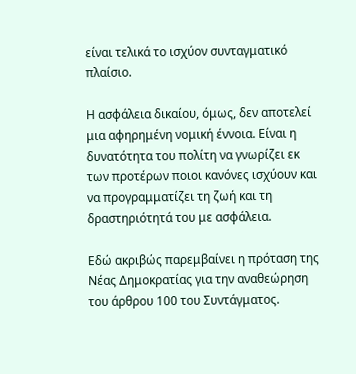είναι τελικά το ισχύον συνταγματικό πλαίσιο.

Η ασφάλεια δικαίου, όμως, δεν αποτελεί μια αφηρημένη νομική έννοια. Είναι η δυνατότητα του πολίτη να γνωρίζει εκ των προτέρων ποιοι κανόνες ισχύουν και να προγραμματίζει τη ζωή και τη δραστηριότητά του με ασφάλεια.

Εδώ ακριβώς παρεμβαίνει η πρόταση της Νέας Δημοκρατίας για την αναθεώρηση του άρθρου 100 του Συντάγματος.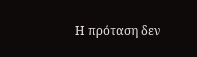Η πρόταση δεν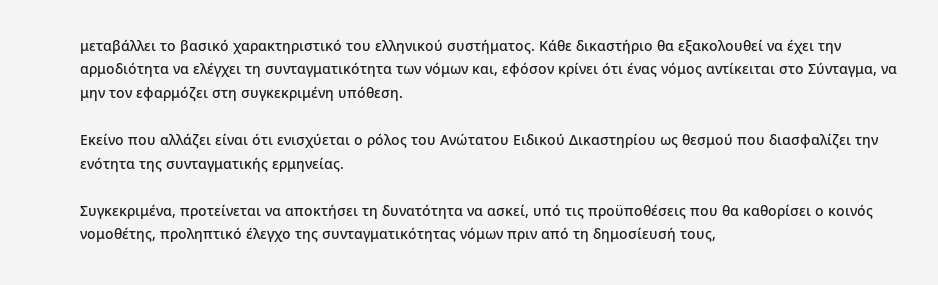μεταβάλλει το βασικό χαρακτηριστικό του ελληνικού συστήματος. Κάθε δικαστήριο θα εξακολουθεί να έχει την αρμοδιότητα να ελέγχει τη συνταγματικότητα των νόμων και, εφόσον κρίνει ότι ένας νόμος αντίκειται στο Σύνταγμα, να μην τον εφαρμόζει στη συγκεκριμένη υπόθεση.

Εκείνο που αλλάζει είναι ότι ενισχύεται ο ρόλος του Ανώτατου Ειδικού Δικαστηρίου ως θεσμού που διασφαλίζει την ενότητα της συνταγματικής ερμηνείας.

Συγκεκριμένα, προτείνεται να αποκτήσει τη δυνατότητα να ασκεί, υπό τις προϋποθέσεις που θα καθορίσει ο κοινός νομοθέτης, προληπτικό έλεγχο της συνταγματικότητας νόμων πριν από τη δημοσίευσή τους,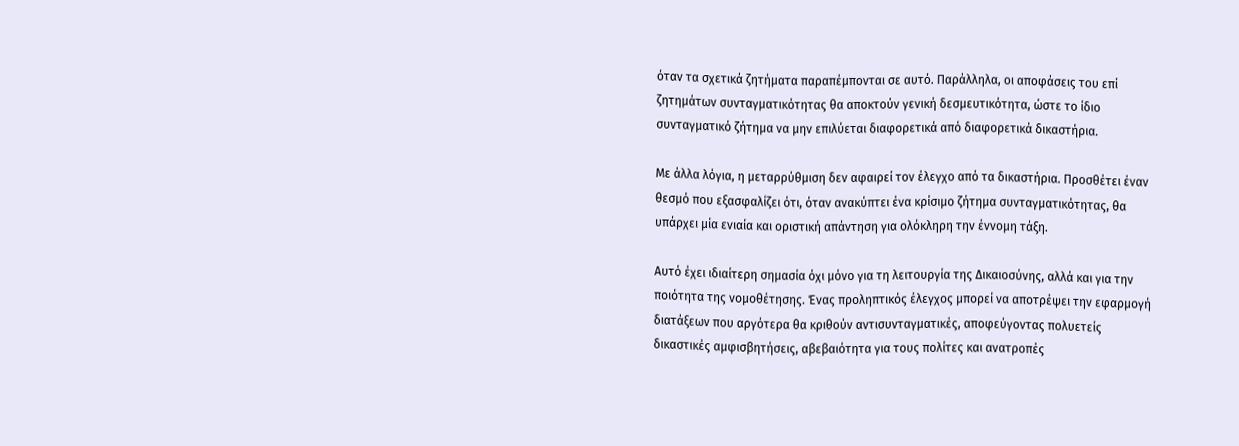όταν τα σχετικά ζητήματα παραπέμπονται σε αυτό. Παράλληλα, οι αποφάσεις του επί ζητημάτων συνταγματικότητας θα αποκτούν γενική δεσμευτικότητα, ώστε το ίδιο συνταγματικό ζήτημα να μην επιλύεται διαφορετικά από διαφορετικά δικαστήρια.

Με άλλα λόγια, η μεταρρύθμιση δεν αφαιρεί τον έλεγχο από τα δικαστήρια. Προσθέτει έναν θεσμό που εξασφαλίζει ότι, όταν ανακύπτει ένα κρίσιμο ζήτημα συνταγματικότητας, θα υπάρχει μία ενιαία και οριστική απάντηση για ολόκληρη την έννομη τάξη.

Αυτό έχει ιδιαίτερη σημασία όχι μόνο για τη λειτουργία της Δικαιοσύνης, αλλά και για την ποιότητα της νομοθέτησης. Ένας προληπτικός έλεγχος μπορεί να αποτρέψει την εφαρμογή διατάξεων που αργότερα θα κριθούν αντισυνταγματικές, αποφεύγοντας πολυετείς δικαστικές αμφισβητήσεις, αβεβαιότητα για τους πολίτες και ανατροπές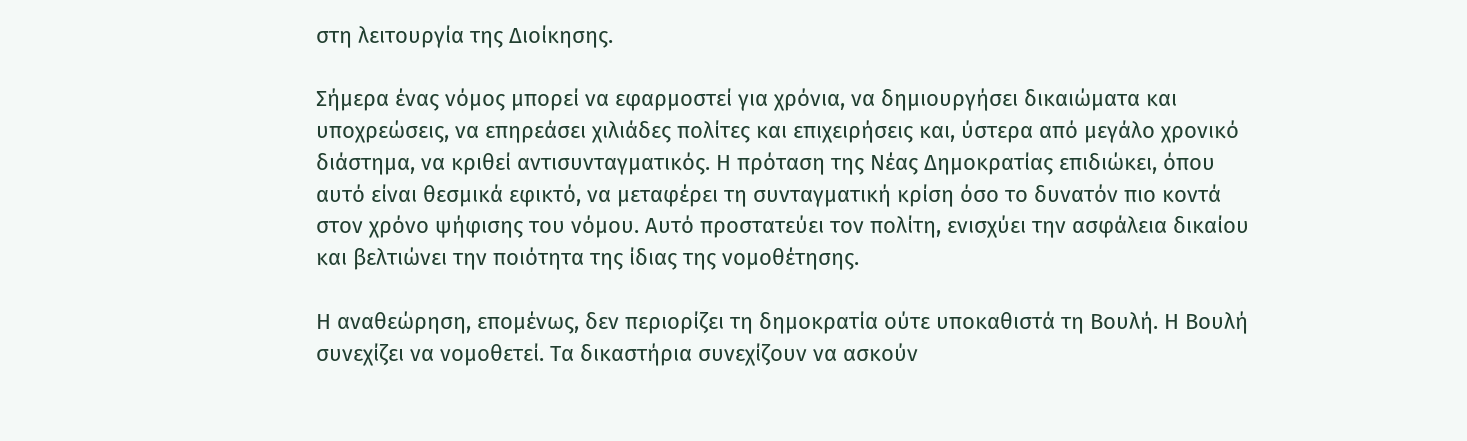στη λειτουργία της Διοίκησης.

Σήμερα ένας νόμος μπορεί να εφαρμοστεί για χρόνια, να δημιουργήσει δικαιώματα και υποχρεώσεις, να επηρεάσει χιλιάδες πολίτες και επιχειρήσεις και, ύστερα από μεγάλο χρονικό διάστημα, να κριθεί αντισυνταγματικός. Η πρόταση της Νέας Δημοκρατίας επιδιώκει, όπου αυτό είναι θεσμικά εφικτό, να μεταφέρει τη συνταγματική κρίση όσο το δυνατόν πιο κοντά στον χρόνο ψήφισης του νόμου. Αυτό προστατεύει τον πολίτη, ενισχύει την ασφάλεια δικαίου και βελτιώνει την ποιότητα της ίδιας της νομοθέτησης.

Η αναθεώρηση, επομένως, δεν περιορίζει τη δημοκρατία ούτε υποκαθιστά τη Βουλή. Η Βουλή συνεχίζει να νομοθετεί. Τα δικαστήρια συνεχίζουν να ασκούν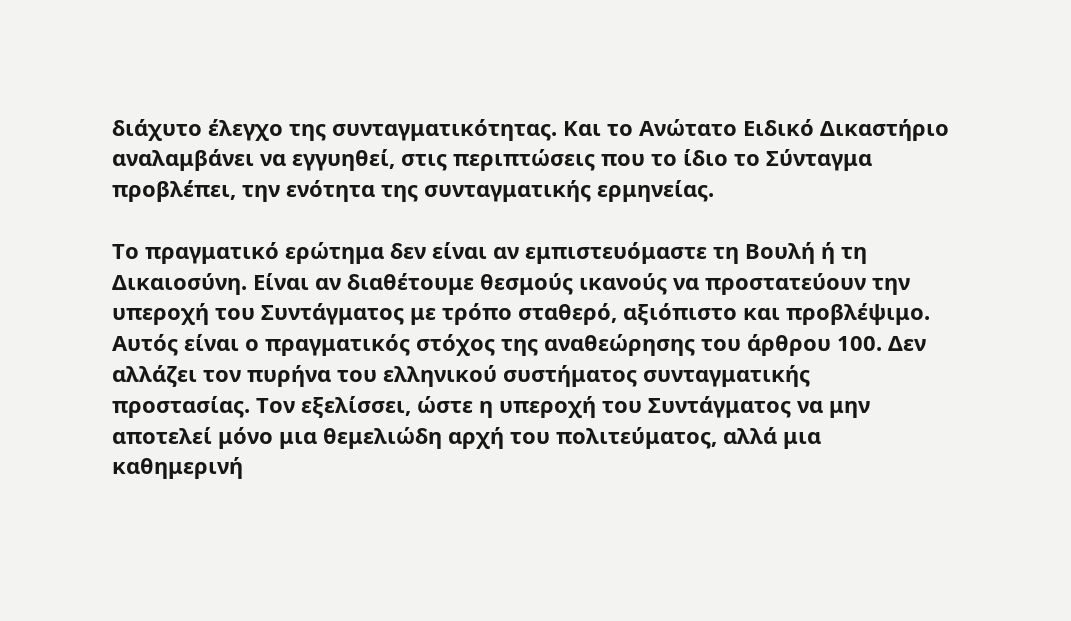διάχυτο έλεγχο της συνταγματικότητας. Και το Ανώτατο Ειδικό Δικαστήριο αναλαμβάνει να εγγυηθεί, στις περιπτώσεις που το ίδιο το Σύνταγμα προβλέπει, την ενότητα της συνταγματικής ερμηνείας.

Το πραγματικό ερώτημα δεν είναι αν εμπιστευόμαστε τη Βουλή ή τη Δικαιοσύνη. Είναι αν διαθέτουμε θεσμούς ικανούς να προστατεύουν την υπεροχή του Συντάγματος με τρόπο σταθερό, αξιόπιστο και προβλέψιμο. Αυτός είναι ο πραγματικός στόχος της αναθεώρησης του άρθρου 100. Δεν αλλάζει τον πυρήνα του ελληνικού συστήματος συνταγματικής προστασίας. Τον εξελίσσει, ώστε η υπεροχή του Συντάγματος να μην αποτελεί μόνο μια θεμελιώδη αρχή του πολιτεύματος, αλλά μια καθημερινή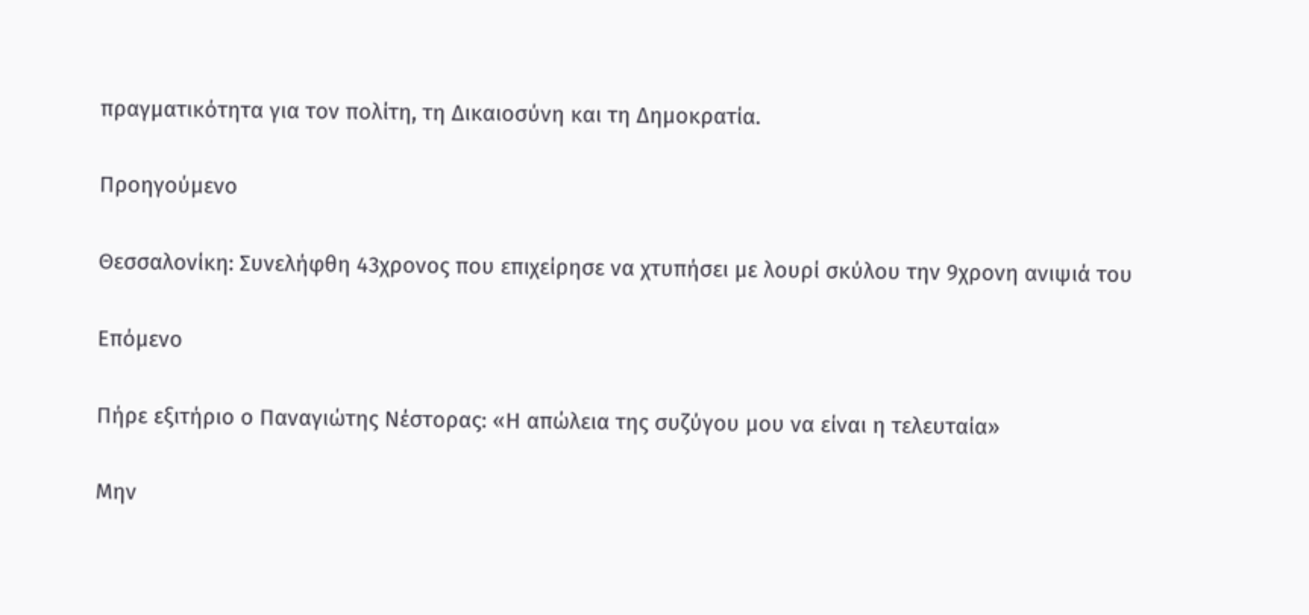πραγματικότητα για τον πολίτη, τη Δικαιοσύνη και τη Δημοκρατία.

Προηγούμενο

Θεσσαλονίκη: Συνελήφθη 43χρονος που επιχείρησε να χτυπήσει με λουρί σκύλου την 9χρονη ανιψιά του

Επόμενο

Πήρε εξιτήριο ο Παναγιώτης Νέστορας: «Η απώλεια της συζύγου μου να είναι η τελευταία»

Μην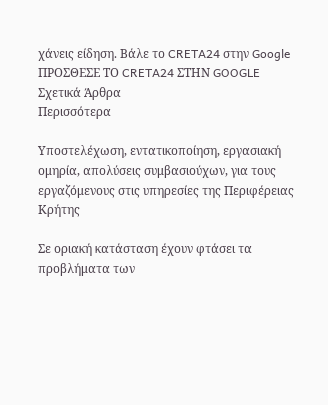χάνεις είδηση. Βάλε το CRETA24 στην Google
ΠΡΟΣΘΕΣΕ ΤΟ CRETA24 ΣΤΗΝ GOOGLE
Σχετικά Άρθρα
Περισσότερα

Υποστελέχωση, εντατικοποίηση, εργασιακή ομηρία, απολύσεις συμβασιούχων, για τους εργαζόμενους στις υπηρεσίες της Περιφέρειας Κρήτης

Σε οριακή κατάσταση έχουν φτάσει τα προβλήματα των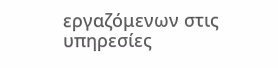εργαζόμενων στις υπηρεσίες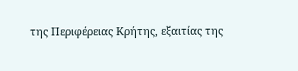της Περιφέρειας Κρήτης, εξαιτίας της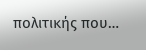πολιτικής που…